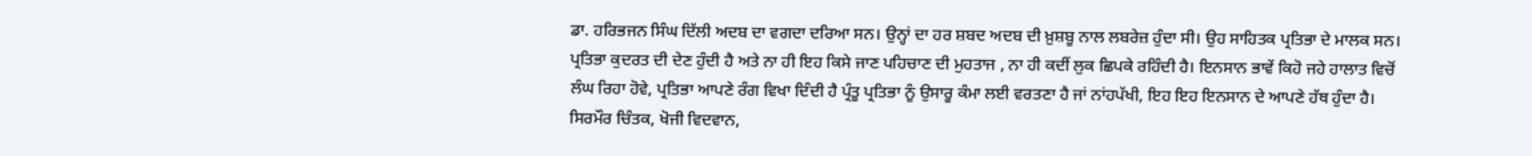ਡਾ. ਹਰਿਭਜਨ ਸਿੰਘ ਦਿੱਲੀ ਅਦਬ ਦਾ ਵਗਦਾ ਦਰਿਆ ਸਨ। ਉਨ੍ਹਾਂ ਦਾ ਹਰ ਸ਼ਬਦ ਅਦਬ ਦੀ ਖ਼ੁਸ਼ਬੂ ਨਾਲ ਲਬਰੇਜ਼ ਹੁੰਦਾ ਸੀ। ਉਹ ਸਾਹਿਤਕ ਪ੍ਰਤਿਭਾ ਦੇ ਮਾਲਕ ਸਨ। ਪ੍ਰਤਿਭਾ ਕੁਦਰਤ ਦੀ ਦੇਣ ਹੁੰਦੀ ਹੈ ਅਤੇ ਨਾ ਹੀ ਇਹ ਕਿਸੇ ਜਾਣ ਪਹਿਚਾਣ ਦੀ ਮੁਹਤਾਜ , ਨਾ ਹੀ ਕਦੀਂ ਲੁਕ ਛਿਪਕੇ ਰਹਿੰਦੀ ਹੈ। ਇਨਸਾਨ ਭਾਵੇਂ ਕਿਹੋ ਜਹੇ ਹਾਲਾਤ ਵਿਚੋਂ ਲੰਘ ਰਿਹਾ ਹੋਵੇ, ਪ੍ਰਤਿਭਾ ਆਪਣੇ ਰੰਗ ਵਿਖਾ ਦਿੰਦੀ ਹੈ ਪ੍ਰੰਤੂ ਪ੍ਰਤਿਭਾ ਨੂੰ ਉਸਾਰੂ ਕੰਮਾ ਲਈ ਵਰਤਣਾ ਹੈ ਜਾਂ ਨਾਂਹਪੱਖੀ, ਇਹ ਇਹ ਇਨਸਾਨ ਦੇ ਆਪਣੇ ਹੱਥ ਹੁੰਦਾ ਹੈ। ਸਿਰਮੌਰ ਚਿੰਤਕ, ਖੋਜੀ ਵਿਦਵਾਨ,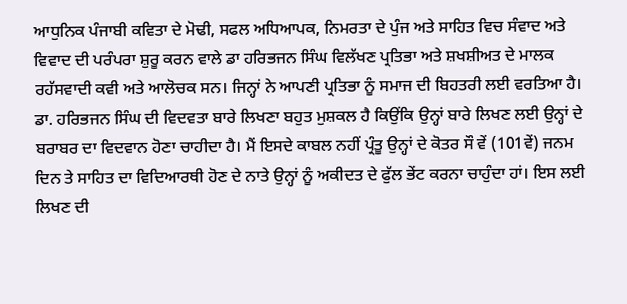ਆਧੁਨਿਕ ਪੰਜਾਬੀ ਕਵਿਤਾ ਦੇ ਮੋਢੀ, ਸਫਲ ਅਧਿਆਪਕ, ਨਿਮਰਤਾ ਦੇ ਪੁੰਜ ਅਤੇ ਸਾਹਿਤ ਵਿਚ ਸੰਵਾਦ ਅਤੇ ਵਿਵਾਦ ਦੀ ਪਰੰਪਰਾ ਸ਼ੁਰੂ ਕਰਨ ਵਾਲੇ ਡਾ ਹਰਿਭਜਨ ਸਿੰਘ ਵਿਲੱਖਣ ਪ੍ਰਤਿਭਾ ਅਤੇ ਸ਼ਖਸ਼ੀਅਤ ਦੇ ਮਾਲਕ ਰਹੱਸਵਾਦੀ ਕਵੀ ਅਤੇ ਆਲੋਚਕ ਸਨ। ਜਿਨ੍ਹਾਂ ਨੇ ਆਪਣੀ ਪ੍ਰਤਿਭਾ ਨੂੰ ਸਮਾਜ ਦੀ ਬਿਹਤਰੀ ਲਈ ਵਰਤਿਆ ਹੈ। ਡਾ. ਹਰਿਭਜਨ ਸਿੰਘ ਦੀ ਵਿਦਵਤਾ ਬਾਰੇ ਲਿਖਣਾ ਬਹੁਤ ਮੁਸ਼ਕਲ ਹੈ ਕਿਉਂਕਿ ਉਨ੍ਹਾਂ ਬਾਰੇ ਲਿਖਣ ਲਈ ਉਨ੍ਹਾਂ ਦੇ ਬਰਾਬਰ ਦਾ ਵਿਦਵਾਨ ਹੋਣਾ ਚਾਹੀਦਾ ਹੈ। ਮੈਂ ਇਸਦੇ ਕਾਬਲ ਨਹੀਂ ਪ੍ਰੰਤੂ ਉਨ੍ਹਾਂ ਦੇ ਕੋਤਰ ਸੌ ਵੇਂ (101ਵੇਂ) ਜਨਮ ਦਿਨ ਤੇ ਸਾਹਿਤ ਦਾ ਵਿਦਿਆਰਥੀ ਹੋਣ ਦੇ ਨਾਤੇ ਉਨ੍ਹਾਂ ਨੂੰ ਅਕੀਦਤ ਦੇ ਫੁੱਲ ਭੇਂਟ ਕਰਨਾ ਚਾਹੁੰਦਾ ਹਾਂ। ਇਸ ਲਈ ਲਿਖਣ ਦੀ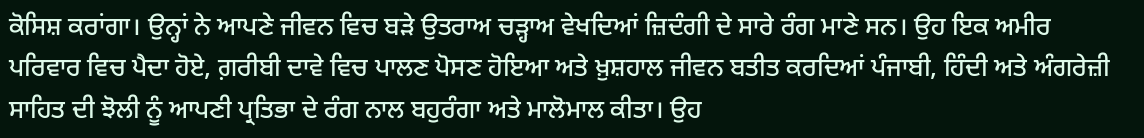ਕੋਸਿਸ਼ ਕਰਾਂਗਾ। ਉਨ੍ਹਾਂ ਨੇ ਆਪਣੇ ਜੀਵਨ ਵਿਚ ਬੜੇ ਉਤਰਾਅ ਚੜ੍ਹਾਅ ਵੇਖਦਿਆਂ ਜ਼ਿਦੰਗੀ ਦੇ ਸਾਰੇ ਰੰਗ ਮਾਣੇ ਸਨ। ਉਹ ਇਕ ਅਮੀਰ ਪਰਿਵਾਰ ਵਿਚ ਪੈਦਾ ਹੋਏ, ਗ਼ਰੀਬੀ ਦਾਵੇ ਵਿਚ ਪਾਲਣ ਪੋਸਣ ਹੋਇਆ ਅਤੇ ਖ਼ੁਸ਼ਹਾਲ ਜੀਵਨ ਬਤੀਤ ਕਰਦਿਆਂ ਪੰਜਾਬੀ, ਹਿੰਦੀ ਅਤੇ ਅੰਗਰੇਜ਼ੀ ਸਾਹਿਤ ਦੀ ਝੋਲੀ ਨੂੰ ਆਪਣੀ ਪ੍ਰਤਿਭਾ ਦੇ ਰੰਗ ਨਾਲ ਬਹੁਰੰਗਾ ਅਤੇ ਮਾਲੋਮਾਲ ਕੀਤਾ। ਉਹ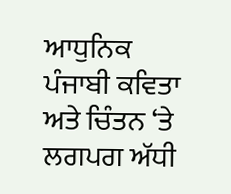ਆਧੁਨਿਕ ਪੰਜਾਬੀ ਕਵਿਤਾ ਅਤੇ ਚਿੰਤਨ ‘ਤੇ ਲਗਪਗ ਅੱਧੀ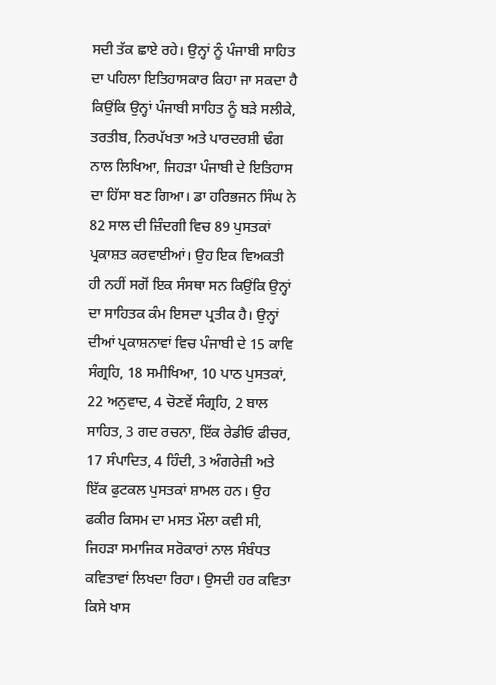ਸਦੀ ਤੱਕ ਛਾਏ ਰਹੇ। ਉਨ੍ਹਾਂ ਨੂੰ ਪੰਜਾਬੀ ਸਾਹਿਤ ਦਾ ਪਹਿਲਾ ਇਤਿਹਾਸਕਾਰ ਕਿਹਾ ਜਾ ਸਕਦਾ ਹੈ ਕਿਉਂਕਿ ਉਨ੍ਹਾਂ ਪੰਜਾਬੀ ਸਾਹਿਤ ਨੂੰ ਬੜੇ ਸਲੀਕੇ, ਤਰਤੀਬ, ਨਿਰਪੱਖਤਾ ਅਤੇ ਪਾਰਦਰਸ਼ੀ ਢੰਗ ਨਾਲ ਲਿਖਿਆ, ਜਿਹੜਾ ਪੰਜਾਬੀ ਦੇ ਇਤਿਹਾਸ ਦਾ ਹਿੱਸਾ ਬਣ ਗਿਆ। ਡਾ ਹਰਿਭਜਨ ਸਿੰਘ ਨੇ 82 ਸਾਲ ਦੀ ਜ਼ਿੰਦਗੀ ਵਿਚ 89 ਪੁਸਤਕਾਂ ਪ੍ਰਕਾਸ਼ਤ ਕਰਵਾਈਆਂ। ਉਹ ਇਕ ਵਿਅਕਤੀ ਹੀ ਨਹੀਂ ਸਗੋਂ ਇਕ ਸੰਸਥਾ ਸਨ ਕਿਉਂਕਿ ਉਨ੍ਹਾਂ ਦਾ ਸਾਹਿਤਕ ਕੰਮ ਇਸਦਾ ਪ੍ਰਤੀਕ ਹੈ। ਉਨ੍ਹਾਂ ਦੀਆਂ ਪ੍ਰਕਾਸ਼ਨਾਵਾਂ ਵਿਚ ਪੰਜਾਬੀ ਦੇ 15 ਕਾਵਿ ਸੰਗ੍ਰਹਿ, 18 ਸਮੀਖਿਆ, 10 ਪਾਠ ਪੁਸਤਕਾਂ, 22 ਅਨੁਵਾਦ, 4 ਚੋਣਵੇਂ ਸੰਗ੍ਰਹਿ, 2 ਬਾਲ ਸਾਹਿਤ, 3 ਗਦ ਰਚਨਾ, ਇੱਕ ਰੇਡੀਓ ਫੀਚਰ, 17 ਸੰਪਾਦਿਤ, 4 ਹਿੰਦੀ, 3 ਅੰਗਰੇਜ਼ੀ ਅਤੇ ਇੱਕ ਫੁਟਕਲ ਪੁਸਤਕਾਂ ਸ਼ਾਮਲ ਹਨ। ਉਹ ਫਕੀਰ ਕਿਸਮ ਦਾ ਮਸਤ ਮੌਲਾ ਕਵੀ ਸੀ, ਜਿਹੜਾ ਸਮਾਜਿਕ ਸਰੋਕਾਰਾਂ ਨਾਲ ਸੰਬੰਧਤ ਕਵਿਤਾਵਾਂ ਲਿਖਦਾ ਰਿਹਾ। ਉਸਦੀ ਹਰ ਕਵਿਤਾ ਕਿਸੇ ਖਾਸ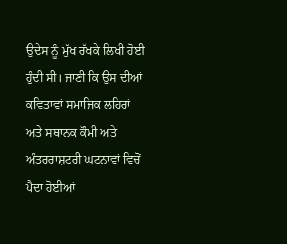ਉਦੇਸ ਨੂੰ ਮੁੱਖ ਰੱਖਕੇ ਲਿਖੀ ਹੋਈ ਹੁੰਦੀ ਸੀ। ਜਾਣੀ ਕਿ ਉਸ ਦੀਆਂ ਕਵਿਤਾਵਾਂ ਸਮਾਜਿਕ ਲਹਿਰਾਂ ਅਤੇ ਸਥਾਨਕ ਕੌਮੀ ਅਤੇ ਅੰਤਰਰਾਸ਼ਟਰੀ ਘਟਨਾਵਾਂ ਵਿਚੋਂ ਪੈਦਾ ਹੋਈਆਂ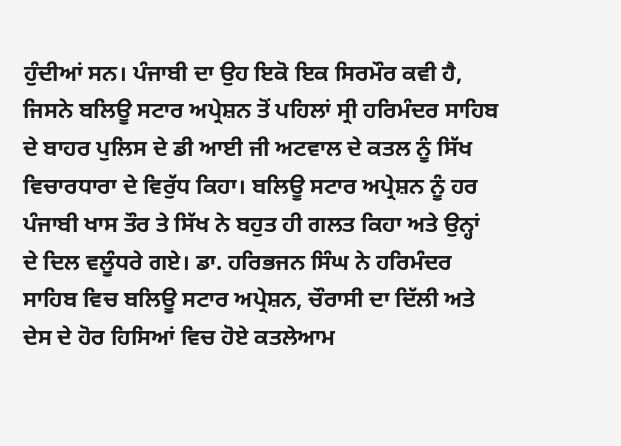ਹੁੰਦੀਆਂ ਸਨ। ਪੰਜਾਬੀ ਦਾ ਉਹ ਇਕੋ ਇਕ ਸਿਰਮੌਰ ਕਵੀ ਹੈ, ਜਿਸਨੇ ਬਲਿਊ ਸਟਾਰ ਅਪ੍ਰੇਸ਼ਨ ਤੋਂ ਪਹਿਲਾਂ ਸ੍ਰੀ ਹਰਿਮੰਦਰ ਸਾਹਿਬ ਦੇ ਬਾਹਰ ਪੁਲਿਸ ਦੇ ਡੀ ਆਈ ਜੀ ਅਟਵਾਲ ਦੇ ਕਤਲ ਨੂੰ ਸਿੱਖ ਵਿਚਾਰਧਾਰਾ ਦੇ ਵਿਰੁੱਧ ਕਿਹਾ। ਬਲਿਊ ਸਟਾਰ ਅਪ੍ਰੇਸ਼ਨ ਨੂੰ ਹਰ ਪੰਜਾਬੀ ਖਾਸ ਤੌਰ ਤੇ ਸਿੱਖ ਨੇ ਬਹੁਤ ਹੀ ਗਲਤ ਕਿਹਾ ਅਤੇ ਉਨ੍ਹਾਂ ਦੇ ਦਿਲ ਵਲੂੰਧਰੇ ਗਏ। ਡਾ. ਹਰਿਭਜਨ ਸਿੰਘ ਨੇ ਹਰਿਮੰਦਰ ਸਾਹਿਬ ਵਿਚ ਬਲਿਊ ਸਟਾਰ ਅਪ੍ਰੇਸ਼ਨ, ਚੌਰਾਸੀ ਦਾ ਦਿੱਲੀ ਅਤੇ ਦੇਸ ਦੇ ਹੋਰ ਹਿਸਿਆਂ ਵਿਚ ਹੋਏ ਕਤਲੇਆਮ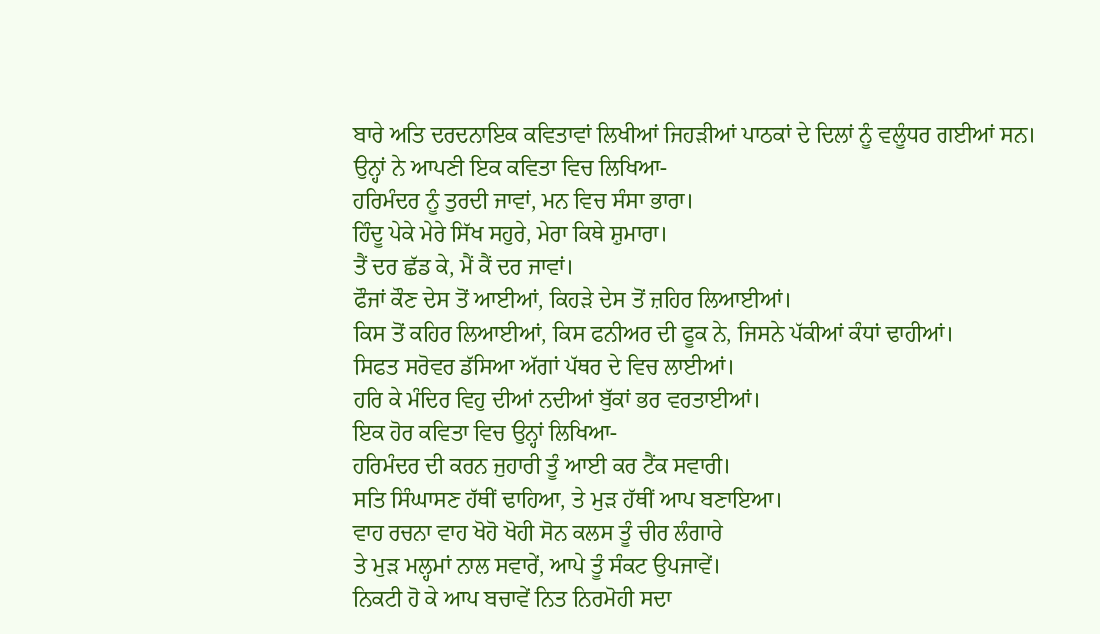ਬਾਰੇ ਅਤਿ ਦਰਦਨਾਇਕ ਕਵਿਤਾਵਾਂ ਲਿਖੀਆਂ ਜਿਹੜੀਆਂ ਪਾਠਕਾਂ ਦੇ ਦਿਲਾਂ ਨੂੰ ਵਲੂੰਧਰ ਗਈਆਂ ਸਨ। ਉਨ੍ਹਾਂ ਨੇ ਆਪਣੀ ਇਕ ਕਵਿਤਾ ਵਿਚ ਲਿਖਿਆ-
ਹਰਿਮੰਦਰ ਨੂੰ ਤੁਰਦੀ ਜਾਵਾਂ, ਮਨ ਵਿਚ ਸੰਸਾ ਭਾਰਾ।
ਹਿੰਦੂ ਪੇਕੇ ਮੇਰੇ ਸਿੱਖ ਸਹੁਰੇ, ਮੇਰਾ ਕਿਥੇ ਸ਼ੁਮਾਰਾ।
ਤੈਂ ਦਰ ਛੱਡ ਕੇ, ਮੈਂ ਕੈਂ ਦਰ ਜਾਵਾਂ।
ਫੌਜਾਂ ਕੌਣ ਦੇਸ ਤੋਂ ਆਈਆਂ, ਕਿਹੜੇ ਦੇਸ ਤੋਂ ਜ਼ਹਿਰ ਲਿਆਈਆਂ।
ਕਿਸ ਤੋਂ ਕਹਿਰ ਲਿਆਈਆਂ, ਕਿਸ ਫਨੀਅਰ ਦੀ ਫੂਕ ਨੇ, ਜਿਸਨੇ ਪੱਕੀਆਂ ਕੰਧਾਂ ਢਾਹੀਆਂ।
ਸਿਫਤ ਸਰੋਵਰ ਡੱਸਿਆ ਅੱਗਾਂ ਪੱਥਰ ਦੇ ਵਿਚ ਲਾਈਆਂ।
ਹਰਿ ਕੇ ਮੰਦਿਰ ਵਿਹੁ ਦੀਆਂ ਨਦੀਆਂ ਬੁੱਕਾਂ ਭਰ ਵਰਤਾਈਆਂ।
ਇਕ ਹੋਰ ਕਵਿਤਾ ਵਿਚ ਉਨ੍ਹਾਂ ਲਿਖਿਆ-
ਹਰਿਮੰਦਰ ਦੀ ਕਰਨ ਜੁਹਾਰੀ ਤੂੰ ਆਈ ਕਰ ਟੈਂਕ ਸਵਾਰੀ।
ਸਤਿ ਸਿੰਘਾਸਣ ਹੱਥੀਂ ਢਾਹਿਆ, ਤੇ ਮੁੜ ਹੱਥੀਂ ਆਪ ਬਣਾਇਆ।
ਵਾਹ ਰਚਨਾ ਵਾਹ ਖੋਹੋ ਖੋਹੀ ਸੋਨ ਕਲਸ ਤੂੰ ਚੀਰ ਲੰਗਾਰੇ
ਤੇ ਮੁੜ ਮਲ੍ਹਮਾਂ ਨਾਲ ਸਵਾਰੇਂ, ਆਪੇ ਤੂੰ ਸੰਕਟ ਉਪਜਾਵੇਂ।
ਨਿਕਟੀ ਹੋ ਕੇ ਆਪ ਬਚਾਵੇਂ ਨਿਤ ਨਿਰਮੋਹੀ ਸਦਾ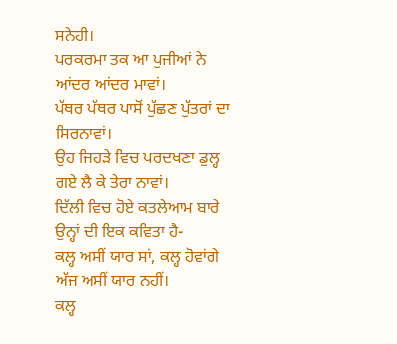ਸਨੇਹੀ।
ਪਰਕਰਮਾ ਤਕ ਆ ਪੁਜੀਆਂ ਨੇ ਆਂਦਰ ਆਂਦਰ ਮਾਵਾਂ।
ਪੱਥਰ ਪੱਥਰ ਪਾਸੋਂ ਪੁੱਛਣ ਪੁੱਤਰਾਂ ਦਾ ਸਿਰਨਾਵਾਂ।
ਉਹ ਜਿਹੜੇ ਵਿਚ ਪਰਦਖਣਾ ਡੁਲ੍ਹ ਗਏ ਲੈ ਕੇ ਤੇਰਾ ਨਾਵਾਂ।
ਦਿੱਲੀ ਵਿਚ ਹੋਏ ਕਤਲੇਆਮ ਬਾਰੇ ਉਨ੍ਹਾਂ ਦੀ ਇਕ ਕਵਿਤਾ ਹੈ-
ਕਲ੍ਹ ਅਸੀਂ ਯਾਰ ਸਾਂ, ਕਲ੍ਹ ਹੋਵਾਂਗੇ ਅੱਜ ਅਸੀਂ ਯਾਰ ਨਹੀਂ।
ਕਲ੍ਹ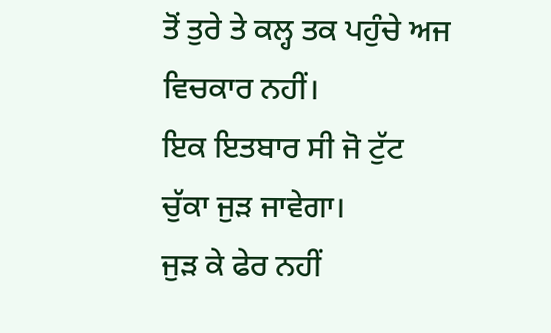ਤੋਂ ਤੁਰੇ ਤੇ ਕਲ੍ਹ ਤਕ ਪਹੁੰਚੇ ਅਜ ਵਿਚਕਾਰ ਨਹੀਂ।
ਇਕ ਇਤਬਾਰ ਸੀ ਜੋ ਟੁੱਟ ਚੁੱਕਾ ਜੁੜ ਜਾਵੇਗਾ।
ਜੁੜ ਕੇ ਫੇਰ ਨਹੀਂ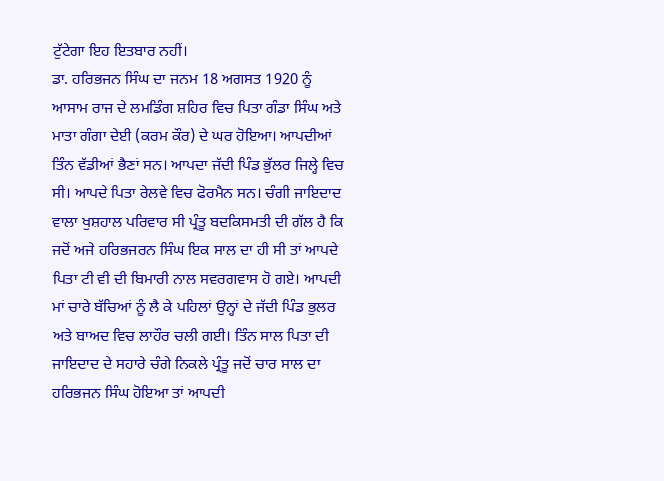ਟੁੱਟੇਗਾ ਇਹ ਇਤਬਾਰ ਨਹੀਂ।
ਡਾ. ਹਰਿਭਜਨ ਸਿੰਘ ਦਾ ਜਨਮ 18 ਅਗਸਤ 1920 ਨੂੰ ਆਸਾਮ ਰਾਜ ਦੇ ਲਮਡਿੰਗ ਸ਼ਹਿਰ ਵਿਚ ਪਿਤਾ ਗੰਡਾ ਸਿੰਘ ਅਤੇ ਮਾਤਾ ਗੰਗਾ ਦੇਈ (ਕਰਮ ਕੌਰ) ਦੇ ਘਰ ਹੋਇਆ। ਆਪਦੀਆਂ ਤਿੰਨ ਵੱਡੀਆਂ ਭੈਣਾਂ ਸਨ। ਆਪਦਾ ਜੱਦੀ ਪਿੰਡ ਭੁੱਲਰ ਜਿਲ੍ਹੇ ਵਿਚ ਸੀ। ਆਪਦੇ ਪਿਤਾ ਰੇਲਵੇ ਵਿਚ ਫੋਰਮੈਨ ਸਨ। ਚੰਗੀ ਜਾਇਦਾਦ ਵਾਲਾ ਖੁਸ਼ਹਾਲ ਪਰਿਵਾਰ ਸੀ ਪ੍ਰੰਤੂ ਬਦਕਿਸਮਤੀ ਦੀ ਗੱਲ ਹੈ ਕਿ ਜਦੋਂ ਅਜੇ ਹਰਿਭਜਰਨ ਸਿੰਘ ਇਕ ਸਾਲ ਦਾ ਹੀ ਸੀ ਤਾਂ ਆਪਦੇ ਪਿਤਾ ਟੀ ਵੀ ਦੀ ਬਿਮਾਰੀ ਨਾਲ ਸਵਰਗਵਾਸ ਹੋ ਗਏ। ਆਪਦੀ ਮਾਂ ਚਾਰੇ ਬੱਚਿਆਂ ਨੂੰ ਲੈ ਕੇ ਪਹਿਲਾਂ ਉਨ੍ਹਾਂ ਦੇ ਜੱਦੀ ਪਿੰਡ ਭੁਲਰ ਅਤੇ ਬਾਅਦ ਵਿਚ ਲਾਹੌਰ ਚਲੀ ਗਈ। ਤਿੰਨ ਸਾਲ ਪਿਤਾ ਦੀ ਜਾਇਦਾਦ ਦੇ ਸਹਾਰੇ ਚੰਗੇ ਨਿਕਲੇ ਪ੍ਰੰਤੂ ਜਦੋਂ ਚਾਰ ਸਾਲ ਦਾ ਹਰਿਭਜਨ ਸਿੰਘ ਹੋਇਆ ਤਾਂ ਆਪਦੀ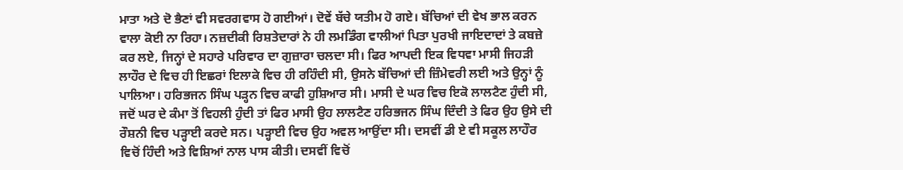ਮਾਤਾ ਅਤੇ ਦੋ ਭੈਣਾਂ ਵੀ ਸਵਰਗਵਾਸ ਹੋ ਗਈਆਂ। ਦੋਵੇਂ ਬੱਚੇ ਯਤੀਮ ਹੋ ਗਏ। ਬੱਚਿਆਂ ਦੀ ਵੇਖ ਭਾਲ ਕਰਨ ਵਾਲਾ ਕੋਈ ਨਾ ਰਿਹਾ। ਨਜ਼ਦੀਕੀ ਰਿਸ਼ਤੇਦਾਰਾਂ ਨੇ ਹੀ ਲਮਡਿੰਗ ਵਾਲੀਆਂ ਪਿਤਾ ਪੁਰਖੀ ਜਾਇਦਾਦਾਂ ਤੇ ਕਬਜ਼ੇ ਕਰ ਲਏ, ਜਿਨ੍ਹਾਂ ਦੇ ਸਹਾਰੇ ਪਰਿਵਾਰ ਦਾ ਗੁਜ਼ਾਰਾ ਚਲਦਾ ਸੀ। ਫਿਰ ਆਪਦੀ ਇਕ ਵਿਧਵਾ ਮਾਸੀ ਜਿਹੜੀ ਲਾਹੌਰ ਦੇ ਵਿਚ ਹੀ ਇਛਰਾਂ ਇਲਾਕੇ ਵਿਚ ਹੀ ਰਹਿੰਦੀ ਸੀ, ਉਸਨੇ ਬੱਚਿਆਂ ਦੀ ਜ਼ਿੰਮੇਵਰੀ ਲਈ ਅਤੇ ਉਨ੍ਹਾਂ ਨੂੰ ਪਾਲਿਆ। ਹਰਿਭਜਨ ਸਿੰਘ ਪੜ੍ਹਨ ਵਿਚ ਕਾਫੀ ਹੁਸ਼ਿਆਰ ਸੀ। ਮਾਸੀ ਦੇ ਘਰ ਵਿਚ ਇਕੋ ਲਾਲਟੈਣ ਹੁੰਦੀ ਸੀ, ਜਦੋਂ ਘਰ ਦੇ ਕੰਮਾ ਤੋਂ ਵਿਹਲੀ ਹੁੰਦੀ ਤਾਂ ਫਿਰ ਮਾਸੀ ਉਹ ਲਾਲਟੈਣ ਹਰਿਭਜਨ ਸਿੰਘ ਦਿੰਦੀ ਤੇ ਫਿਰ ਉਹ ਉਸੇ ਦੀ ਰੌਸ਼ਨੀ ਵਿਚ ਪੜ੍ਹਾਈ ਕਰਦੇ ਸਨ। ਪੜ੍ਹਾਈ ਵਿਚ ਉਹ ਅਵਲ ਆਉਂਦਾ ਸੀ। ਦਸਵੀਂ ਡੀ ਏ ਵੀ ਸਕੂਲ ਲਾਹੌਰ ਵਿਚੋਂ ਹਿੰਦੀ ਅਤੇ ਵਿਸ਼ਿਆਂ ਨਾਲ ਪਾਸ ਕੀਤੀ। ਦਸਵੀਂ ਵਿਚੋਂ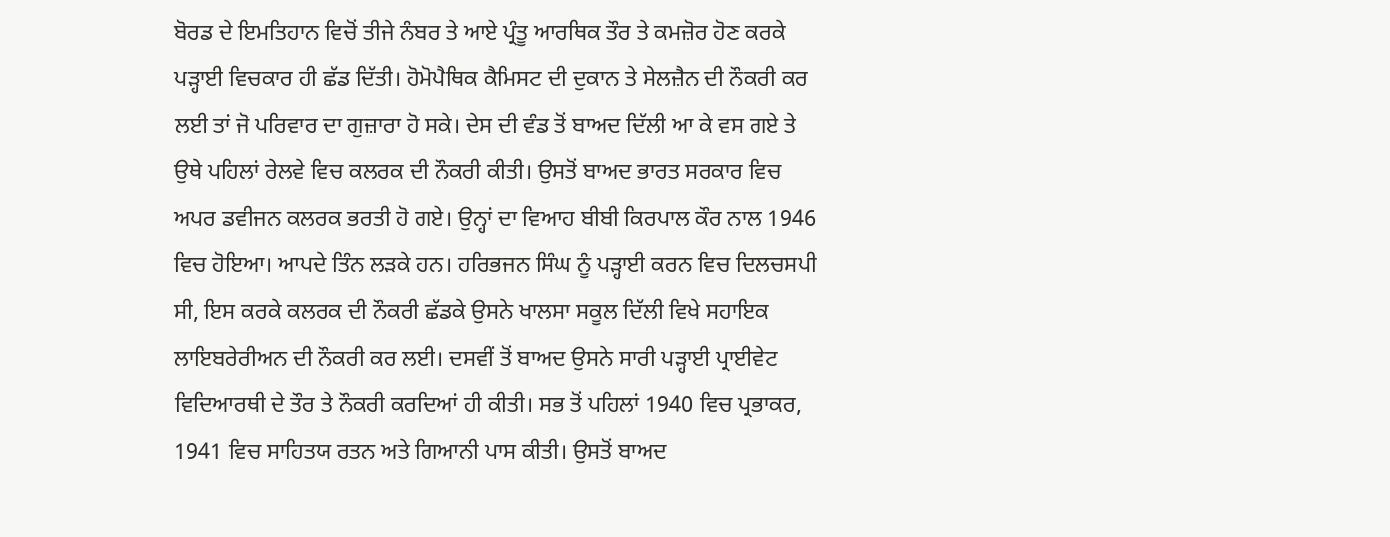ਬੋਰਡ ਦੇ ਇਮਤਿਹਾਨ ਵਿਚੋਂ ਤੀਜੇ ਨੰਬਰ ਤੇ ਆਏ ਪ੍ਰੰਤੂ ਆਰਥਿਕ ਤੌਰ ਤੇ ਕਮਜ਼ੋਰ ਹੋਣ ਕਰਕੇ ਪੜ੍ਹਾਈ ਵਿਚਕਾਰ ਹੀ ਛੱਡ ਦਿੱਤੀ। ਹੋਮੋਪੈਥਿਕ ਕੈਮਿਸਟ ਦੀ ਦੁਕਾਨ ਤੇ ਸੇਲਜ਼ੈਨ ਦੀ ਨੌਕਰੀ ਕਰ ਲਈ ਤਾਂ ਜੋ ਪਰਿਵਾਰ ਦਾ ਗੁਜ਼ਾਰਾ ਹੋ ਸਕੇ। ਦੇਸ ਦੀ ਵੰਡ ਤੋਂ ਬਾਅਦ ਦਿੱਲੀ ਆ ਕੇ ਵਸ ਗਏ ਤੇ ਉਥੇ ਪਹਿਲਾਂ ਰੇਲਵੇ ਵਿਚ ਕਲਰਕ ਦੀ ਨੌਕਰੀ ਕੀਤੀ। ਉਸਤੋਂ ਬਾਅਦ ਭਾਰਤ ਸਰਕਾਰ ਵਿਚ ਅਪਰ ਡਵੀਜਨ ਕਲਰਕ ਭਰਤੀ ਹੋ ਗਏ। ਉਨ੍ਹਾਂ ਦਾ ਵਿਆਹ ਬੀਬੀ ਕਿਰਪਾਲ ਕੌਰ ਨਾਲ 1946 ਵਿਚ ਹੋਇਆ। ਆਪਦੇ ਤਿੰਨ ਲੜਕੇ ਹਨ। ਹਰਿਭਜਨ ਸਿੰਘ ਨੂੰ ਪੜ੍ਹਾਈ ਕਰਨ ਵਿਚ ਦਿਲਚਸਪੀ ਸੀ, ਇਸ ਕਰਕੇ ਕਲਰਕ ਦੀ ਨੌਕਰੀ ਛੱਡਕੇ ਉਸਨੇ ਖਾਲਸਾ ਸਕੂਲ ਦਿੱਲੀ ਵਿਖੇ ਸਹਾਇਕ ਲਾਇਬਰੇਰੀਅਨ ਦੀ ਨੌਕਰੀ ਕਰ ਲਈ। ਦਸਵੀਂ ਤੋਂ ਬਾਅਦ ਉਸਨੇ ਸਾਰੀ ਪੜ੍ਹਾਈ ਪ੍ਰਾਈਵੇਟ ਵਿਦਿਆਰਥੀ ਦੇ ਤੌਰ ਤੇ ਨੌਕਰੀ ਕਰਦਿਆਂ ਹੀ ਕੀਤੀ। ਸਭ ਤੋਂ ਪਹਿਲਾਂ 1940 ਵਿਚ ਪ੍ਰਭਾਕਰ, 1941 ਵਿਚ ਸਾਹਿਤਯ ਰਤਨ ਅਤੇ ਗਿਆਨੀ ਪਾਸ ਕੀਤੀ। ਉਸਤੋਂ ਬਾਅਦ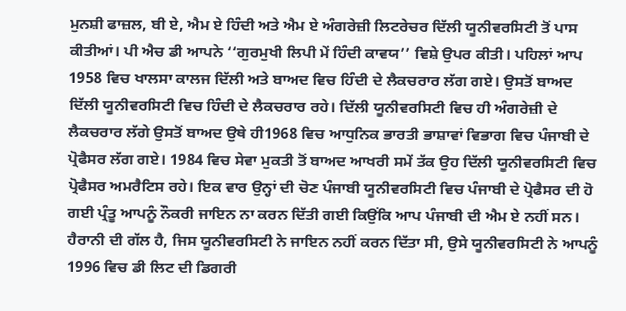ਮੁਨਸ਼ੀ ਫਾਜ਼ਲ, ਬੀ ਏ, ਐਮ ਏ ਹਿੰਦੀ ਅਤੇ ਐਮ ਏ ਅੰਗਰੇਜ਼ੀ ਲਿਟਰੇਚਰ ਦਿੱਲੀ ਯੂਨੀਵਰਸਿਟੀ ਤੋਂ ਪਾਸ ਕੀਤੀਆਂ। ਪੀ ਐਚ ਡੀ ਆਪਨੇ ‘‘ਗੁਰਮੁਖੀ ਲਿਪੀ ਮੇਂ ਹਿੰਦੀ ਕਾਵਯ’’ ਵਿਸ਼ੇ ਉਪਰ ਕੀਤੀ। ਪਹਿਲਾਂ ਆਪ 1958 ਵਿਚ ਖਾਲਸਾ ਕਾਲਜ ਦਿੱਲੀ ਅਤੇ ਬਾਅਦ ਵਿਚ ਹਿੰਦੀ ਦੇ ਲੈਕਚਰਾਰ ਲੱਗ ਗਏ। ਉਸਤੋਂ ਬਾਅਦ ਦਿੱਲੀ ਯੂਨੀਵਰਸਿਟੀ ਵਿਚ ਹਿੰਦੀ ਦੇ ਲੈਕਚਰਾਰ ਰਹੇ। ਦਿੱਲੀ ਯੂਨੀਵਰਸਿਟੀ ਵਿਚ ਹੀ ਅੰਗਰੇਜ਼ੀ ਦੇ ਲੈਕਚਰਾਰ ਲੱਗੇ ਉਸਤੋਂ ਬਾਅਦ ਉਥੇ ਹੀ1968 ਵਿਚ ਆਧੁਨਿਕ ਭਾਰਤੀ ਭਾਸ਼ਾਵਾਂ ਵਿਭਾਗ ਵਿਚ ਪੰਜਾਬੀ ਦੇ ਪ੍ਰੋਫੈਸਰ ਲੱਗ ਗਏ। 1984 ਵਿਚ ਸੇਵਾ ਮੁਕਤੀ ਤੋਂ ਬਾਅਦ ਆਖਰੀ ਸਮੇਂ ਤੱਕ ਉਹ ਦਿੱਲੀ ਯੂਨੀਵਰਸਿਟੀ ਵਿਚ ਪ੍ਰੋਫੈਸਰ ਅਮਰੈਟਿਸ ਰਹੇ। ਇਕ ਵਾਰ ਉਨ੍ਹਾਂ ਦੀ ਚੋਣ ਪੰਜਾਬੀ ਯੂਨੀਵਰਸਿਟੀ ਵਿਚ ਪੰਜਾਬੀ ਦੇ ਪ੍ਰੋਫੈਸਰ ਦੀ ਹੋ ਗਈ ਪ੍ਰੰਤੂ ਆਪਨੂੰ ਨੌਕਰੀ ਜਾਇਨ ਨਾ ਕਰਨ ਦਿੱਤੀ ਗਈ ਕਿਉਂਕਿ ਆਪ ਪੰਜਾਬੀ ਦੀ ਐਮ ਏ ਨਹੀਂ ਸਨ। ਹੈਰਾਨੀ ਦੀ ਗੱਲ ਹੈ, ਜਿਸ ਯੂਨੀਵਰਸਿਟੀ ਨੇ ਜਾਇਨ ਨਹੀਂ ਕਰਨ ਦਿੱਤਾ ਸੀ, ਉਸੇ ਯੂਨੀਵਰਸਿਟੀ ਨੇ ਆਪਨੂੰ 1996 ਵਿਚ ਡੀ ਲਿਟ ਦੀ ਡਿਗਰੀ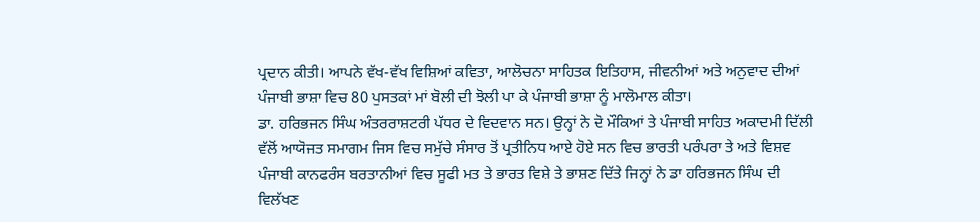ਪ੍ਰਦਾਨ ਕੀਤੀ। ਆਪਨੇ ਵੱਖ-ਵੱਖ ਵਿਸ਼ਿਆਂ ਕਵਿਤਾ, ਆਲੋਚਨਾ ਸਾਹਿਤਕ ਇਤਿਹਾਸ, ਜੀਵਨੀਆਂ ਅਤੇ ਅਨੁਵਾਦ ਦੀਆਂ ਪੰਜਾਬੀ ਭਾਸ਼ਾ ਵਿਚ 80 ਪੁਸਤਕਾਂ ਮਾਂ ਬੋਲੀ ਦੀ ਝੋਲੀ ਪਾ ਕੇ ਪੰਜਾਬੀ ਭਾਸ਼ਾ ਨੂੰ ਮਾਲੋਮਾਲ ਕੀਤਾ।
ਡਾ. ਹਰਿਭਜਨ ਸਿੰਘ ਅੰਤਰਰਾਸ਼ਟਰੀ ਪੱਧਰ ਦੇ ਵਿਦਵਾਨ ਸਨ। ਉਨ੍ਹਾਂ ਨੇ ਦੋ ਮੌਕਿਆਂ ਤੇ ਪੰਜਾਬੀ ਸਾਹਿਤ ਅਕਾਦਮੀ ਦਿੱਲੀ ਵੱਲੋਂ ਆਯੋਜਤ ਸਮਾਗਮ ਜਿਸ ਵਿਚ ਸਮੁੱਚੇ ਸੰਸਾਰ ਤੋਂ ਪ੍ਰਤੀਨਿਧ ਆਏ ਹੋਏ ਸਨ ਵਿਚ ਭਾਰਤੀ ਪਰੰਪਰਾ ਤੇ ਅਤੇ ਵਿਸ਼ਵ ਪੰਜਾਬੀ ਕਾਨਫਰੰਸ ਬਰਤਾਨੀਆਂ ਵਿਚ ਸੂਫੀ ਮਤ ਤੇ ਭਾਰਤ ਵਿਸ਼ੇ ਤੇ ਭਾਸ਼ਣ ਦਿੱਤੇ ਜਿਨ੍ਹਾਂ ਨੇ ਡਾ ਹਰਿਭਜਨ ਸਿੰਘ ਦੀ ਵਿਲੱਖਣ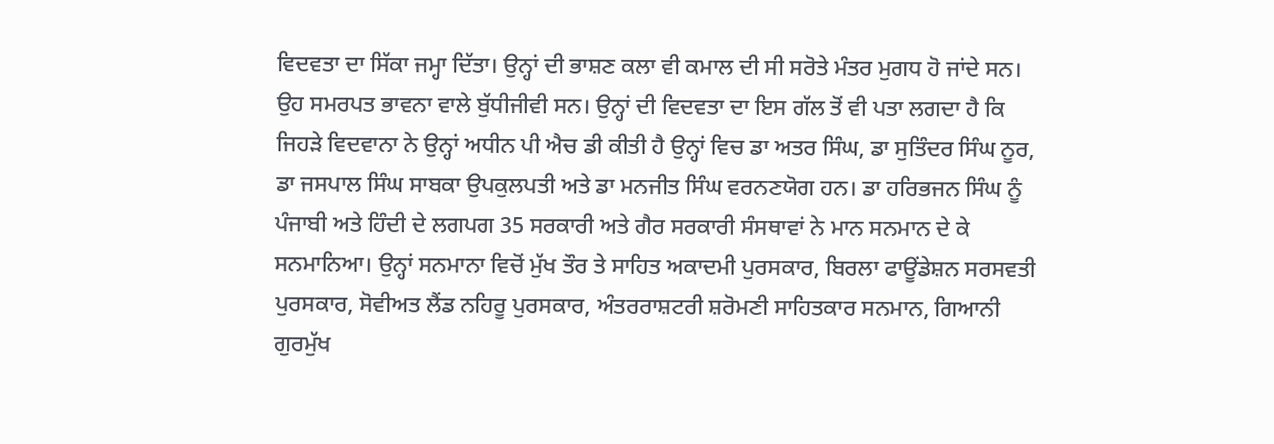ਵਿਦਵਤਾ ਦਾ ਸਿੱਕਾ ਜਮ੍ਹਾ ਦਿੱਤਾ। ਉਨ੍ਹਾਂ ਦੀ ਭਾਸ਼ਣ ਕਲਾ ਵੀ ਕਮਾਲ ਦੀ ਸੀ ਸਰੋਤੇ ਮੰਤਰ ਮੁਗਧ ਹੋ ਜਾਂਦੇ ਸਨ। ਉਹ ਸਮਰਪਤ ਭਾਵਨਾ ਵਾਲੇ ਬੁੱਧੀਜੀਵੀ ਸਨ। ਉਨ੍ਹਾਂ ਦੀ ਵਿਦਵਤਾ ਦਾ ਇਸ ਗੱਲ ਤੋਂ ਵੀ ਪਤਾ ਲਗਦਾ ਹੈ ਕਿ ਜਿਹੜੇ ਵਿਦਵਾਨਾ ਨੇ ਉਨ੍ਹਾਂ ਅਧੀਨ ਪੀ ਐਚ ਡੀ ਕੀਤੀ ਹੈ ਉਨ੍ਹਾਂ ਵਿਚ ਡਾ ਅਤਰ ਸਿੰਘ, ਡਾ ਸੁਤਿੰਦਰ ਸਿੰਘ ਨੂਰ, ਡਾ ਜਸਪਾਲ ਸਿੰਘ ਸਾਬਕਾ ਉਪਕੁਲਪਤੀ ਅਤੇ ਡਾ ਮਨਜੀਤ ਸਿੰਘ ਵਰਨਣਯੋਗ ਹਨ। ਡਾ ਹਰਿਭਜਨ ਸਿੰਘ ਨੂੰ ਪੰਜਾਬੀ ਅਤੇ ਹਿੰਦੀ ਦੇ ਲਗਪਗ 35 ਸਰਕਾਰੀ ਅਤੇ ਗੈਰ ਸਰਕਾਰੀ ਸੰਸਥਾਵਾਂ ਨੇ ਮਾਨ ਸਨਮਾਨ ਦੇ ਕੇ ਸਨਮਾਨਿਆ। ਉਨ੍ਹਾਂ ਸਨਮਾਨਾ ਵਿਚੋਂ ਮੁੱਖ ਤੌਰ ਤੇ ਸਾਹਿਤ ਅਕਾਦਮੀ ਪੁਰਸਕਾਰ, ਬਿਰਲਾ ਫਾਊਂਡੇਸ਼ਨ ਸਰਸਵਤੀ ਪੁਰਸਕਾਰ, ਸੋਵੀਅਤ ਲੈਂਡ ਨਹਿਰੂ ਪੁਰਸਕਾਰ, ਅੰਤਰਰਾਸ਼ਟਰੀ ਸ਼ਰੋਮਣੀ ਸਾਹਿਤਕਾਰ ਸਨਮਾਨ, ਗਿਆਨੀ ਗੁਰਮੁੱਖ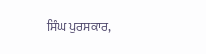ਸਿੰਘ ਪੁਰਸਕਾਰ,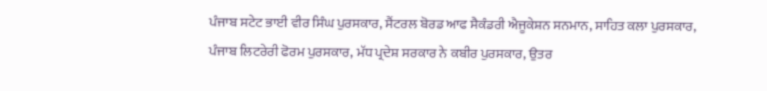ਪੰਜਾਬ ਸਟੇਟ ਭਾਈ ਵੀਰ ਸਿੰਘ ਪੁਰਸਕਾਰ, ਸੈਂਟਰਲ ਬੋਰਡ ਆਫ ਸੈਕੰਡਰੀ ਐਜੂਕੇਸ਼ਨ ਸਨਮਾਨ, ਸਾਹਿਤ ਕਲਾ ਪੁਰਸਕਾਰ, ਪੰਜਾਬ ਲਿਟਰੇਰੀ ਫੋਰਮ ਪੁਰਸਕਾਰ, ਮੱਧ ਪ੍ਰਦੇਸ਼ ਸਰਕਾਰ ਨੇ ਕਬੀਰ ਪੁਰਸਕਾਰ, ਉਤਰ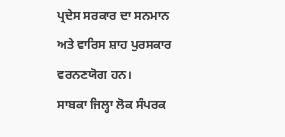ਪ੍ਰਦੇਸ ਸਰਕਾਰ ਦਾ ਸਨਮਾਨ ਅਤੇ ਵਾਰਿਸ ਸ਼ਾਹ ਪੁਰਸਕਾਰ ਵਰਨਣਯੋਗ ਹਨ।
ਸਾਬਕਾ ਜਿਲ੍ਹਾ ਲੋਕ ਸੰਪਰਕ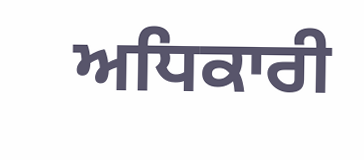ਅਧਿਕਾਰੀ